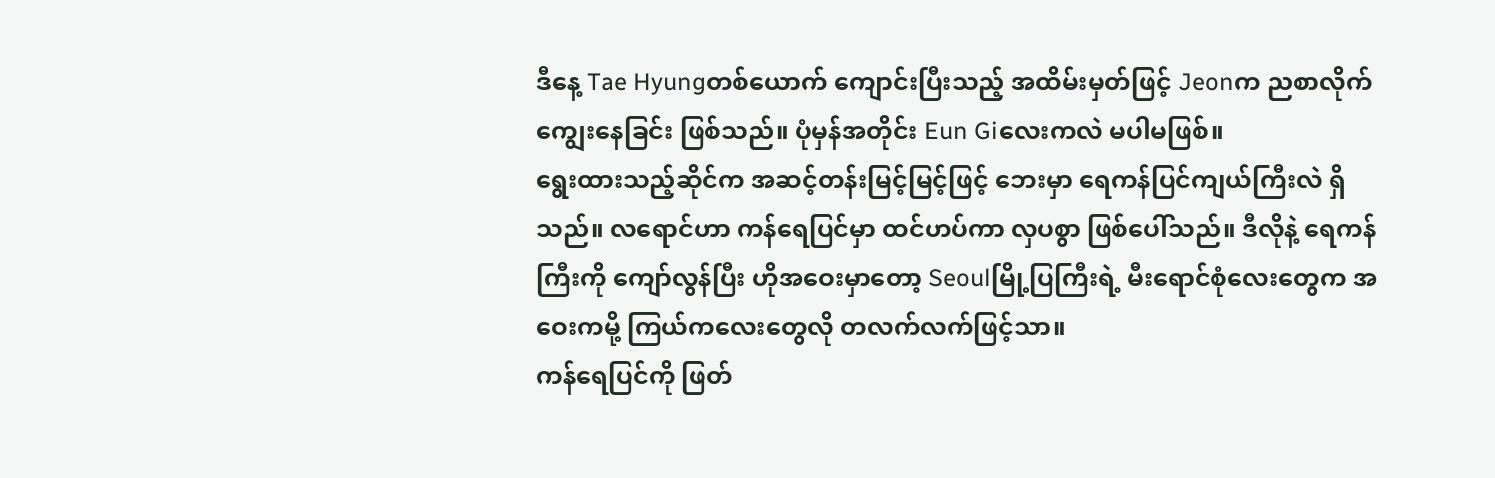ဒီနေ့ Tae Hyungတစ်ယောက် ကျောင်းပြီးသည့် အထိမ်းမှတ်ဖြင့် Jeonက ညစာလိုက်ကျွေးနေခြင်း ဖြစ်သည်။ ပုံမှန်အတိုင်း Eun Giလေးကလဲ မပါမဖြစ်။
ရွေးထားသည့်ဆိုင်က အဆင့်တန်းမြင့်မြင့်ဖြင့် ဘေးမှာ ရေကန်ပြင်ကျယ်ကြီးလဲ ရှိသည်။ လရောင်ဟာ ကန်ရေပြင်မှာ ထင်ဟပ်ကာ လှပစွာ ဖြစ်ပေါ်သည်။ ဒီလိုနဲ့ ရေကန်ကြီးကို ကျော်လွန်ပြီး ဟိုအဝေးမှာတော့ Seoulမြို့ပြကြီးရဲ့ မီးရောင်စုံလေးတွေက အဝေးကမို့ ကြယ်ကလေးတွေလို တလက်လက်ဖြင့်သာ။
ကန်ရေပြင်ကို ဖြတ်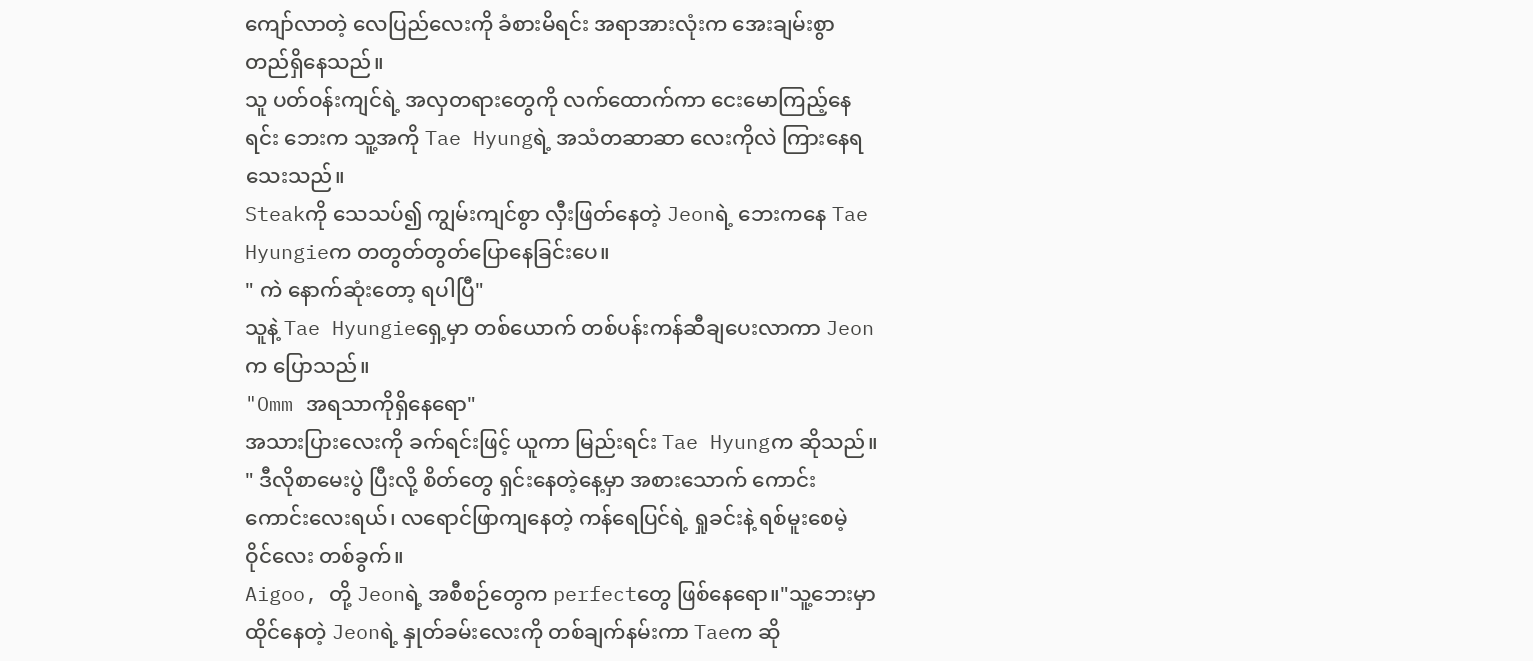ကျော်လာတဲ့ လေပြည်လေးကို ခံစားမိရင်း အရာအားလုံးက အေးချမ်းစွာ တည်ရှိနေသည်။
သူ ပတ်ဝန်းကျင်ရဲ့ အလှတရားတွေကို လက်ထောက်ကာ ငေးမောကြည့်နေရင်း ဘေးက သူ့အကို Tae Hyungရဲ့ အသံတဆာဆာ လေးကိုလဲ ကြားနေရသေးသည်။
Steakကို သေသပ်၍ ကျွမ်းကျင်စွာ လှီးဖြတ်နေတဲ့ Jeonရဲ့ ဘေးကနေ Tae Hyungieက တတွတ်တွတ်ပြောနေခြင်းပေ။
" ကဲ နောက်ဆုံးတော့ ရပါပြီ"
သူနဲ့ Tae Hyungieရှေ့မှာ တစ်ယောက် တစ်ပန်းကန်ဆီချပေးလာကာ Jeonက ပြောသည်။
"Omm အရသာကိုရှိနေရော"
အသားပြားလေးကို ခက်ရင်းဖြင့် ယူကာ မြည်းရင်း Tae Hyungက ဆိုသည်။
" ဒီလိုစာမေးပွဲ ပြီးလို့ စိတ်တွေ ရှင်းနေတဲ့နေ့မှာ အစားသောက် ကောင်းကောင်းလေးရယ်၊ လရောင်ဖြာကျနေတဲ့ ကန်ရေပြင်ရဲ့ ရှုခင်းနဲ့ ရစ်မူးစေမဲ့ ဝိုင်လေး တစ်ခွက်။
Aigoo, တို့ Jeonရဲ့ အစီစဉ်တွေက perfectတွေ ဖြစ်နေရော။"သူ့ဘေးမှာ ထိုင်နေတဲ့ Jeonရဲ့ နှုတ်ခမ်းလေးကို တစ်ချက်နမ်းကာ Taeက ဆို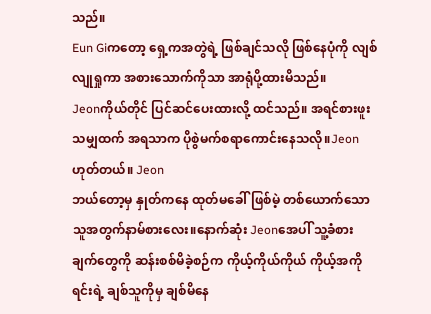သည်။
Eun Giကတော့ ရှေ့ကအတွဲရဲ့ ဖြစ်ချင်သလို ဖြစ်နေပုံကို လျစ်လျုရှုကာ အစားသောက်ကိုသာ အာရုံပို့ထားမိသည်။
Jeonကိုယ်တိုင် ပြင်ဆင်ပေးထားလို့ ထင်သည်။ အရင်စားဖူးသမျှထက် အရသာက ပိုစွဲမက်စရာကောင်းနေသလို။Jeon ဟုတ်တယ်။ Jeon
ဘယ်တော့မှ နှုတ်ကနေ ထုတ်မခေါ်ဖြစ်မဲ့ တစ်ယောက်သော သူအတွက်နာမ်စားလေး။နောက်ဆုံး Jeonအေပါ် သူ့ခံစားချက်တွေကို ဆန်းစစ်မိခဲ့စဉ်က ကိုယ့်ကိုယ်ကိုယ် ကိုယ့်အကိုရင်းရဲ့ ချစ်သူကိုမှ ချစ်မိနေ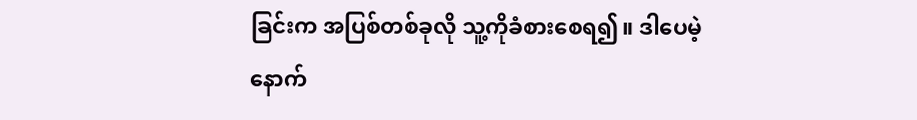ခြင်းက အပြစ်တစ်ခုလို သူ့ကိုခံစားစေရ၍။ ဒါပေမဲ့
နောက်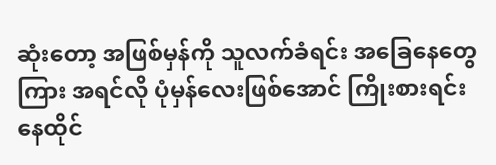ဆုံးတော့ အဖြစ်မှန်ကို သူလက်ခံရင်း အခြေနေတွေကြား အရင်လို ပုံမှန်လေးဖြစ်အောင် ကြိုးစားရင်း နေထိုင်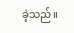ခဲ့သည်။